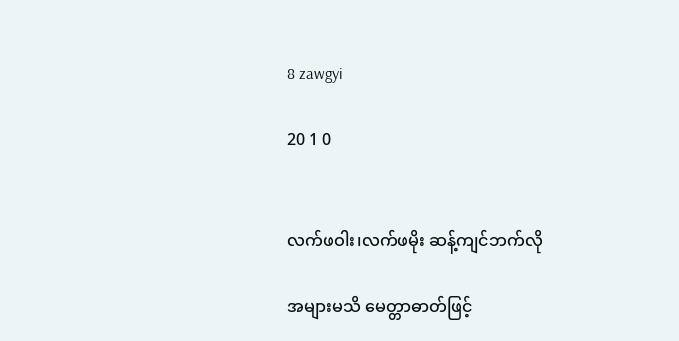8 zawgyi

20 1 0


လက်ဖဝါး၊လက်ဖမိုး ဆန့်ကျင်ဘက်လို

အများမသိ မေတ္တာဓာတ်ဖြင့်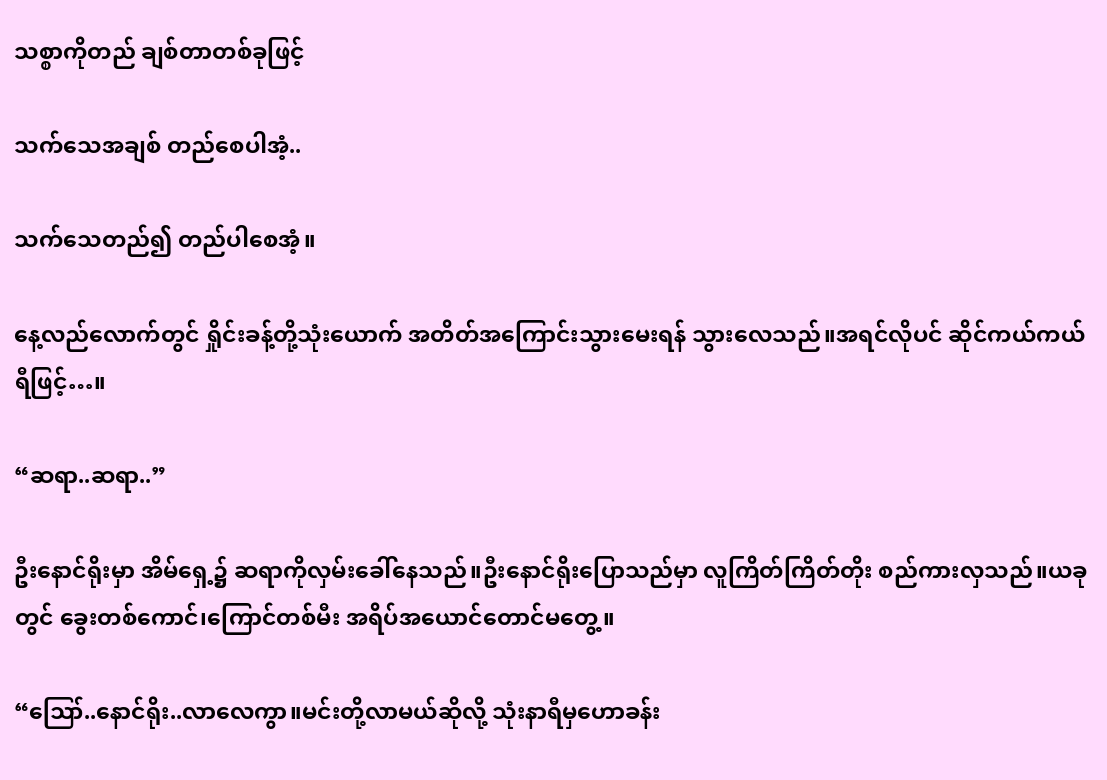သစ္စာကိုတည် ချစ်တာတစ်ခုဖြင့်

သက်သေအချစ် တည်စေပါအံ့..

သက်သေတည်၍ တည်ပါစေအံ့။

နေ့လည်လောက်တွင် ရှိုင်းခန့်တို့သုံးယောက် အတိတ်အကြောင်းသွားမေးရန် သွားလေသည်။အရင်လိုပင် ဆိုင်ကယ်ကယ်ရီဖြင့်…။

“ဆရာ..ဆရာ..”

ဦးနောင်ရိုးမှာ အိမ်ရှေ့၌ ဆရာကိုလှမ်းခေါ်နေသည်။ဦးနောင်ရိုးပြောသည်မှာ လူကြိတ်ကြိတ်တိုး စည်ကားလှသည်။ယခုတွင် ခွေးတစ်ကောင်၊ကြောင်တစ်မီး အရိပ်အယောင်တောင်မတွေ့။

“ဪ..နောင်ရိုး..လာလေကွာ။မင်းတို့လာမယ်ဆိုလို့ သုံးနာရီမှဟောခန်း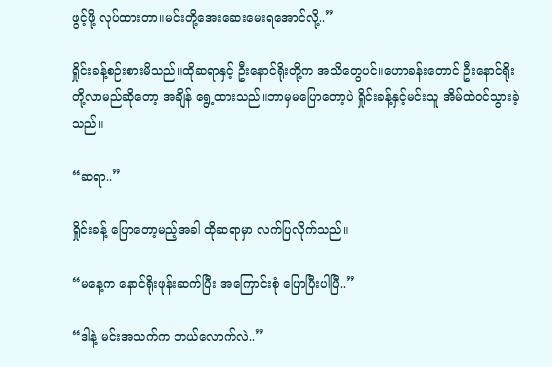ဖွင့်ဖို့ လုပ်ထားတာ။မင်းတို့အေးဆေးမေးရအောင်လို့..”

ရှိုင်းခန့်စဉ်းစားမိသည်။ထိုဆရာနှင့် ဦးနောင်ရိုးတို့က အသိတွေပင်။ဟောခန်းတောင် ဦးနောင်ရိုးတို့လာမည်ဆိုတော့ အချိန် ရွေ့ထားသည်။ဘာမှမပြောတော့ပဲ ရှိုင်းခန့်နှင့်မင်းသူ အိမ်ထဲဝင်သွားခဲ့သည်။

“ဆရာ..”

ရှိုင်းခန့် ပြောတော့မည့်အခါ ထိုဆရာမှာ လက်ပြလိုက်သည်။

“မနေ့က နောင်ရိုးဖုန်းဆက်ပြီး အကြောင်းစုံ ပြောပြီးပါပြီ..”

“ဒါနဲ့ မင်းအသက်က ဘယ်လောက်လဲ..”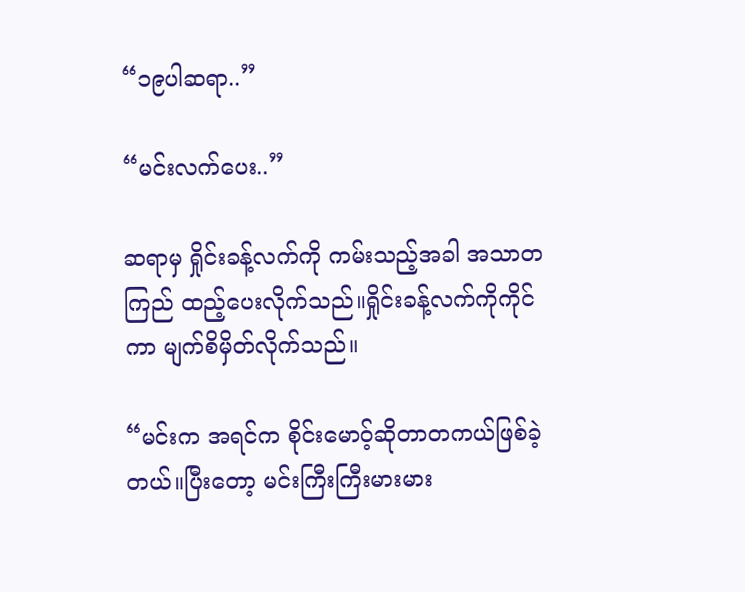“၁၉ပါဆရာ..”

“မင်းလက်ပေး..”

ဆရာမှ ရှိုင်းခန့်လက်ကို ကမ်းသည့်အခါ အသာတကြည် ထည့်ပေးလိုက်သည်။ရှိုင်းခန့်လက်ကိုကိုင်ကာ မျက်စိမှိတ်လိုက်သည်။

“မင်းက အရင်က စိုင်းမောဝ့်ဆိုတာတကယ်ဖြစ်ခဲ့တယ်။ပြီးတော့ မင်းကြီးကြီးမားမား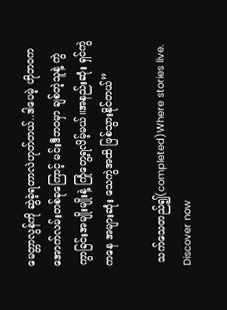မေတ္တာလွန်ကို ဆွဲခဲ့ရတာလဲဟုတ်တယ်..ဒါပေမဲ့ ဟိုဘဝက အောက်လမ်းတစ်ခုကြောင့် မင်းဒီဘဝမှာ ချစ်တဲ့သူနဲ့ ကွဲကွာခြင်းအမျိုးမျိုးနဲ့ ကြုံတွေ့ရလိမ့်မယ်။အနည်းဆုံး ရှင်ကွဲကနေ အများဆုံး သေကွဲအထိ ဖြစ်သွားနိုင်တယ်”

 သက်သေတည်၍(completed)Where stories live. Discover now